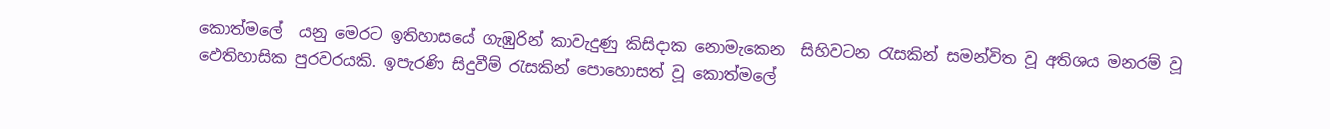කොත්මලේ  යනු මෙරට ඉතිහාසයේ ගැඹුරින් කාවැදුණු කිසිදාක නොමැකෙන  සිහිවටන රැසකින් සමන්විත වූ අතිශය මනරම් වූ ඵෙතිහාසික පුරවරයකි. ඉපැරණි සිදුවීම් රැසකින් පොහොසත් වූ කොත්මලේ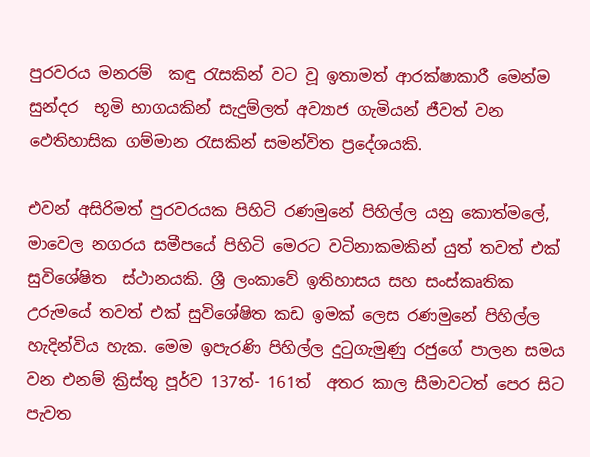පුරවරය මනරම්  කඳු රැසකින් වට වූ ඉතාමත් ආරක්ෂාකාරී මෙන්ම සුන්දර  භූමි භාගයකින් සැදුම්ලත් අව්‍යාජ ගැමියන් ජීවත් වන ඵෙතිහාසික ගම්මාන රැසකින් සමන්විත ප්‍රදේශයකි.

එවන් අසිරිමත් පුරවරයක පිහිටි රණමුනේ පිහිල්ල යනු කොත්මලේ, මාවෙල නගරය සමීපයේ පිහිටි මෙරට වටිනාකමකින් යුත් තවත් එක් සුවිශේෂිත  ස්ථානයකි. ශ්‍රී ලංකාවේ ඉතිහාසය සහ සංස්කෘතික උරුමයේ තවත් එක් සුවිශේෂිත කඩ ඉමක් ලෙස රණමුනේ පිහිල්ල හැදින්විය හැක. මෙම ඉපැරණි පිහිල්ල දුටුගැමුණු රජුගේ පාලන සමය වන එනම් ක්‍රිස්තු පූර්ව 137ත්- 161ත්  අතර කාල සීමාවටත් පෙර සිට පැවත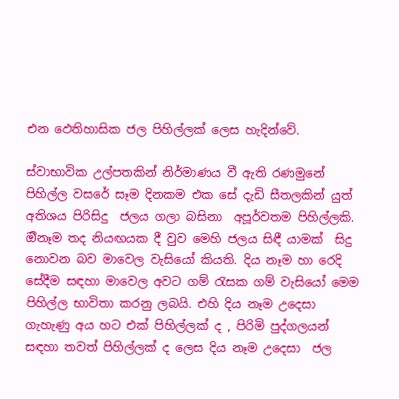එන ඵෙතිහාසික ජල පිහිල්ලක් ලෙස හැදින්වේ.

ස්වාභාවික උල්පතකින් නිර්මාණය වී ඇති රණමුනේ  පිහිල්ල වසරේ සෑම දිනකම එක සේ දැඩි සීතලකින් යුත් අතිශය පිරිසිදු  ජලය ගලා බසිනා  අපූර්වතම පිහිල්ලකි. ඔීනෑම තද නියඟයක දී වුව මෙහි ජලය සිඳී යාමක්  සිදු නොවන බව මාවෙල වැසියෝ කියති. දිය නෑම හා රෙදි සේදීම සඳහා මාවෙල අවට ගම් රැසක ගම් වැසියෝ මෙම පිහිල්ල භාවිතා කරනු ලබයි. එහි දිය නෑම උදෙසා ගැහැණු අය හට එක් පිහිල්ලක් ද , පිරිමි පුද්ගලයන් සඳහා තවත් පිහිල්ලක් ද ලෙස දිය නෑම උදෙසා  ජල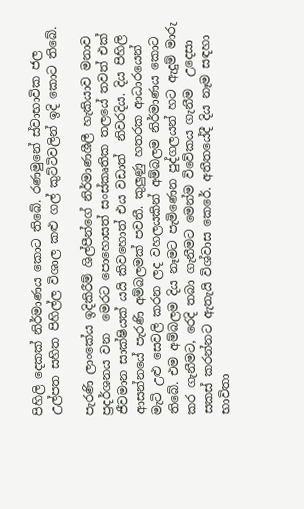පිහිලි දෙකක් නිර්මාණය කොට තිබේ. රණමුනේ ස්වාභාවික ජල උල්පත සහිත පිහිල්ල විශාල කළු ගල් කුට්ටිවලින් ඉදි කොට තිබේ.

පැරණි ලාංකේය ඉදිකිරීම් ශිල්පීන්ගේ නිර්මාණශීලී හැකියාව මනාව ප්‍රදර්ශනය වන  මෙරට පොහොසත් සංස්කෘතික තලයේ තවත් එක් ජීවමාන සාක්ෂියක් යයි කිවහොත් එය වඩාත්  නිවරදිය. දිය පිහිලි ආසන්නයේ පැරණි අම්බලමක් පවතී. කුලුණු හතරක ආධාරයෙන් මැටි උළු සෙවලි කරන ලද වහලයකින් අම්බලම නිර්මාණය කොට තිබේ. එම අම්බලම දිය නෑමට පැමිණෙන පුද්ගලයන් හට ඇදුම් මාරු කර ගැනීමට, රෙදි තබා ගැනීමට මෙන්ම විවේකය ගැනීම  උදෙසා සකස් කරන්නට ඇතැයි විශ්වාස කෙරේ. අතීතයේදී දිය නෑම සඳහා භාවිතා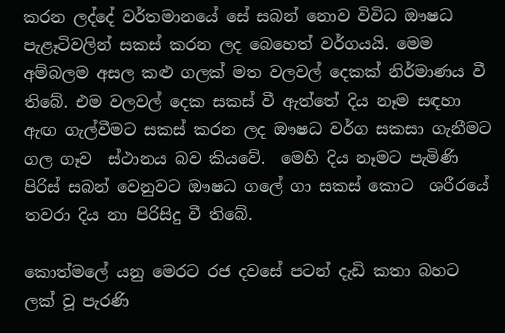කරන ලද්දේ වර්තමානයේ සේ සබන් නොව විවිධ ඖෂධ පැළෑටිවලින් සකස් කරන ලද බෙහෙත් වර්ගයයි. මෙම අම්බලම අසල කළු ගලක් මත වලවල් දෙකක් නිර්මාණය වී තිබේ. එම වලවල් දෙක සකස් වී ඇත්තේ දිය නෑම සඳහා ඇඟ ගැල්වීමට සකස් කරන ලද ඖෂධ වර්ග සකසා ගැනීමට ගල ගෑව  ස්ථානය බව කියවේ.  මෙහි දිය නෑමට පැමිණි පිරිස් සබන් වෙනුවට ඖෂධ ගලේ ගා සකස් කොට  ශරීරයේ තවරා දිය නා පිරිසිදු වී තිබේ.

කොත්මලේ යනු මෙරට රජ දවසේ පටන් දැඩි කතා බහට ලක් වූ පැරණි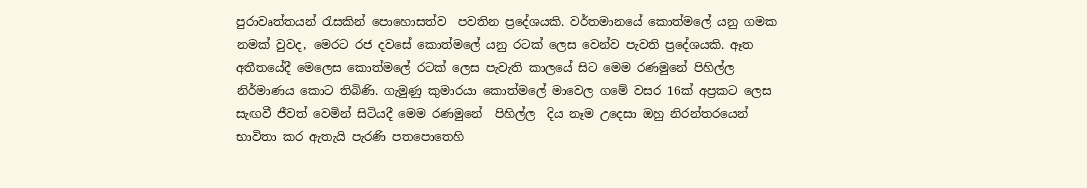පුරාවෘත්තයන් රැසකින් පොහොසත්ව  පවතින ප්‍රදේශයකි. වර්තමානයේ කොත්මලේ යනු ගමක නමක් වුවද, මෙරට රජ දවසේ කොත්මලේ යනු රටක් ලෙස වෙන්ව පැවති ප්‍රදේශයකි. ඈත අතීතයේදී මෙලෙස කොත්මලේ රටක් ලෙස පැවැති කාලයේ සිට මෙම රණමුනේ පිහිල්ල නිර්මාණය කොට තිබිණි. ගැමුණු කුමාරයා කොත්මලේ මාවෙල ගමේ වසර 16ක් අප්‍රකට ලෙස සැඟවී ජීවත් වෙමින් සිටියදී මෙම රණමුනේ  පිහිල්ල  දිය නෑම උදෙසා ඔහු නිරන්තරයෙන් භාවිතා කර ඇතැයි පැරණි පතපොතෙහි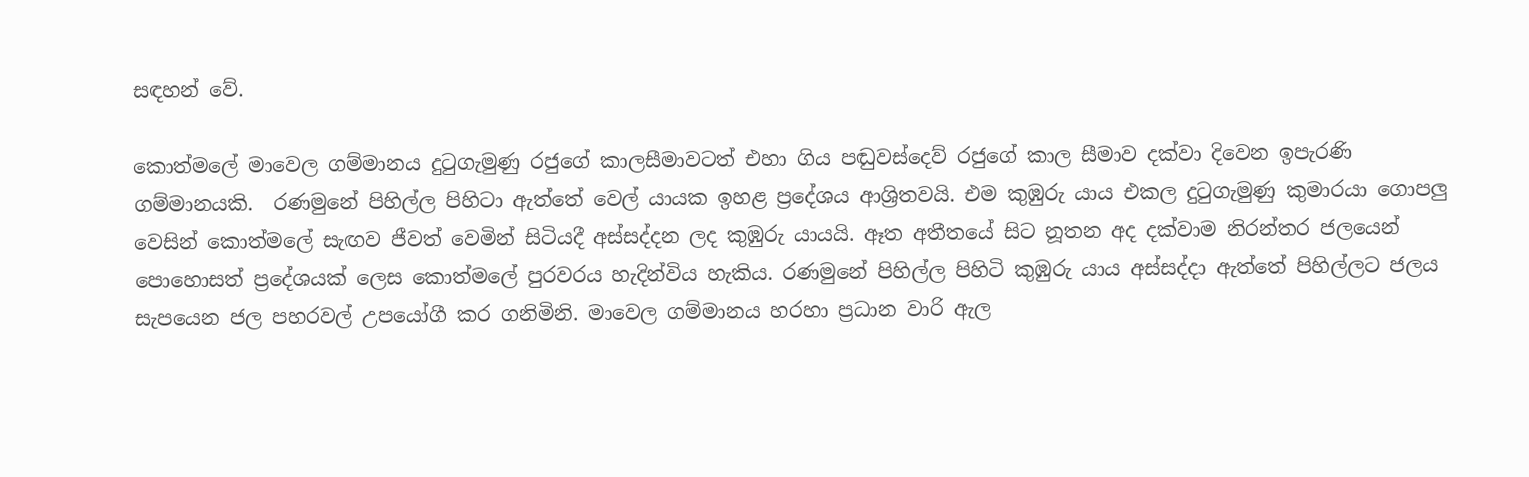සඳහන් වේ.

කොත්මලේ මාවෙල ගම්මානය දුටුගැමුණු රජුගේ කාලසීමාවටත් එහා ගිය පඬුවස්දෙව් රජුගේ කාල සීමාව දක්වා දිවෙන ඉපැරණි ගම්මානයකි.  රණමුනේ පිහිල්ල පිහිටා ඇත්තේ වෙල් යායක ඉහළ ප්‍රදේශය ආශ්‍රිතවයි. එම කුඹුරු යාය එකල දුටුගැමුණු කුමාරයා ගොපලු වෙසින් කොත්මලේ සැඟව ජීවත් වෙමින් සිටියදී අස්සද්දන ලද කුඹුරු යායයි. ඈත අතීතයේ සිට නූතන අද දක්වාම නිරන්තර ජලයෙන් පොහොසත් ප්‍රදේශයක් ලෙස කොත්මලේ පුරවරය හැදින්විය හැකිය. රණමුනේ පිහිල්ල පිහිටි කුඹුරු යාය අස්සද්දා ඇත්තේ පිහිල්ලට ජලය සැපයෙන ජල පහරවල් උපයෝගී කර ගනිමිනි. මාවෙල ගම්මානය හරහා ප්‍රධාන වාරි ඇල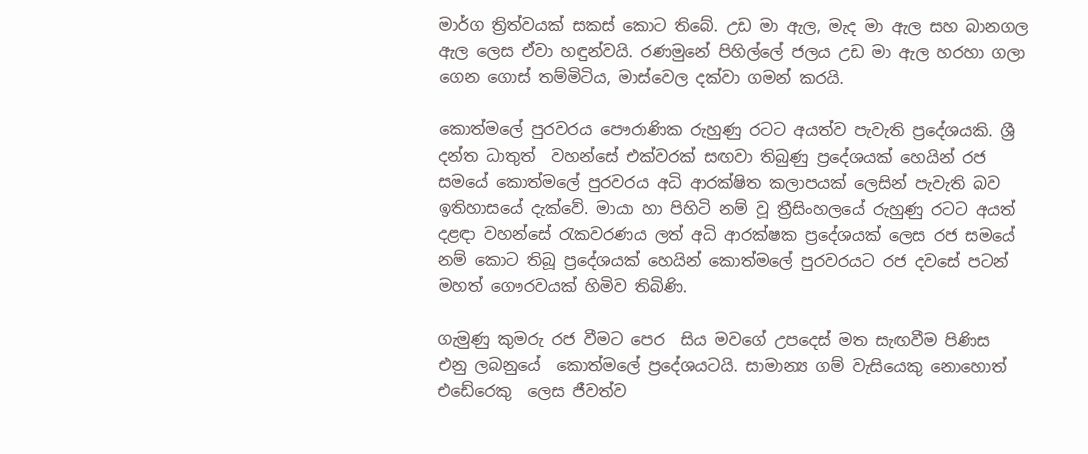මාර්ග ත්‍රිත්වයක් සකස් කොට තිබේ. උඩ මා ඇල, මැද මා ඇල සහ බානගල ඇල ලෙස ඒවා හඳුන්වයි. රණමුනේ පිහිල්ලේ ජලය උඩ මා ඇල හරහා ගලා ගෙන ගොස් තම්මිටිය, මාස්වෙල දක්වා ගමන් කරයි.

කොත්මලේ පුරවරය පෞරාණික රුහුණු රටට අයත්ව පැවැති ප්‍රදේශයකි. ශ්‍රී දන්ත ධාතුත්  වහන්සේ එක්වරක් සඟවා තිබුණු ප්‍රදේශයක් හෙයින් රජ සමයේ කොත්මලේ පුරවරය අධි ආරක්ෂිත කලාපයක් ලෙසින් පැවැති බව ඉතිහාසයේ දැක්වේ. මායා හා පිහිටි නම් වූ ත්‍රීසිංහලයේ රුහුණු රටට අයත් දළඳා වහන්සේ රැකවරණය ලත් අධි ආරක්ෂක ප්‍රදේශයක් ලෙස රජ සමයේ නම් කොට තිබූ ප්‍රදේශයක් හෙයින් කොත්මලේ පුරවරයට රජ දවසේ පටන්  මහත් ගෞරවයක් හිමිව තිබිණි.

ගැමුණු කුමරු රජ වීමට පෙර  සිය මවගේ උපදෙස් මත සැඟවීම පිණිස  එනු ලබනුයේ  කොත්මලේ ප්‍රදේශයටයි. සාමාන්‍ය ගම් වැසියෙකු නොහොත් එඩේරෙකු  ලෙස ජීවත්ව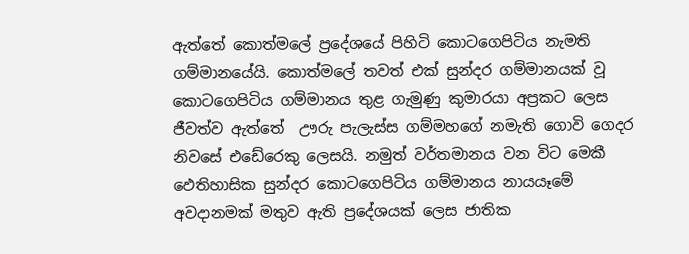ඇත්තේ කොත්මලේ ප්‍රදේශයේ පිහිටි කොටගෙපිටිය නැමති ගම්මානයේයි. කොත්මලේ තවත් එක් සුන්දර ගම්මානයක් වූ  කොටගෙපිටිය ගම්මානය තුළ ගැමුණු කුමාරයා අප්‍රකට ලෙස ජීවත්ව ඇත්තේ  ඌරු පැලැස්ස ගම්මහගේ නමැති ගොවි ගෙදර  නිවසේ එඩේරෙකු ලෙසයි. නමුත් වර්තමානය වන විට මෙකී ඵෙතිහාසික සුන්දර කොටගෙපිටිය ගම්මානය නායයෑමේ අවදානමක් මතුව ඇති ප්‍රදේශයක් ලෙස ජාතික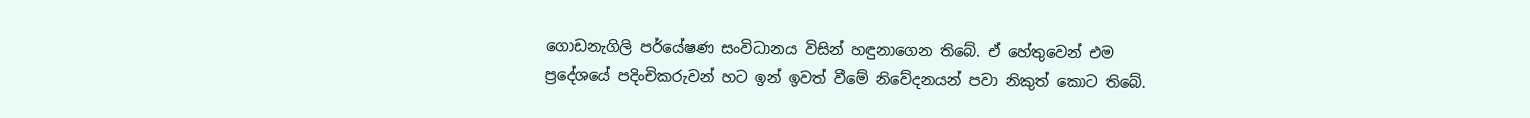ගොඩනැගිලි පර්යේෂණ සංවිධානය විසින් හඳුනාගෙන තිබේ. ඒ හේතුවෙන් එම ප්‍රදේශයේ පදිංචිකරුවන් හට ඉන් ඉවත් වීමේ නිවේදනයන් පවා නිකුත් කොට තිබේ.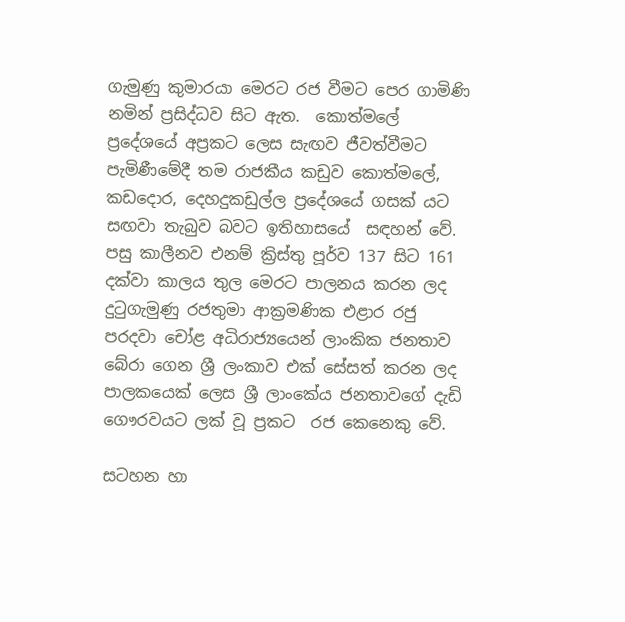ගැමුණු කුමාරයා මෙරට රජ වීමට පෙර ගාමිණි නමින් ප්‍රසිද්ධව සිට ඇත.  කොත්මලේ ප්‍රදේශයේ අප්‍රකට ලෙස සැඟව ජීවත්වීමට පැමිණීමේදී තම රාජකීය කඩුව කොත්මලේ, කඩදොර, දෙහදුකඩුල්ල ප්‍රදේශයේ ගසක් යට සඟවා තැබුව බවට ඉතිහාසයේ  සඳහන් වේ. පසු කාලීනව එනම් ක්‍රිස්තු පූර්ව 137 සිට 161 දක්වා කාලය තුල මෙරට පාලනය කරන ලද දුටුගැමුණු රජතුමා ආක්‍රමණික එළාර රජු පරදවා චෝළ අධිරාජ්‍යයෙන් ලාංකික ජනතාව බේරා ගෙන ශ්‍රී ලංකාව එක් සේසත් කරන ලද පාලකයෙක් ලෙස ශ්‍රී ලාංකේය ජනතාවගේ දැඩි ගෞරවයට ලක් වූ ප්‍රකට  රජ කෙනෙකු වේ.

සටහන හා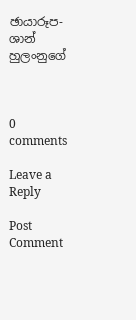ඡායාරූප-  ශාන් හුලංනුගේ



0 comments

Leave a Reply

Post Comment